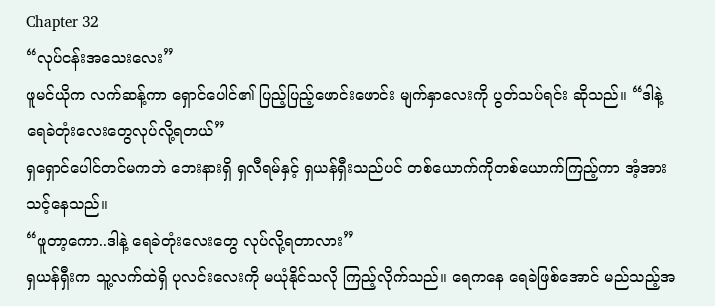Chapter 32
“လုပ်ငန်းအသေးလေး”
ဖူမင်ယိုက လက်ဆန့်ကာ ရှောင်ပေါင်၏ ပြည့်ပြည့်ဖောင်းဖောင်း မျက်နှာလေးကို ပွတ်သပ်ရင်း ဆိုသည်။ “ဒါနဲ့ ရေခဲတုံးလေးတွေလုပ်လို့ရတယ်”
ရှရှောင်ပေါင်တင်မကဘဲ ဘေးနားရှိ ရှလီရမ်နှင့် ရှယန်ရှီးသည်ပင် တစ်ယောက်ကိုတစ်ယောက်ကြည့်ကာ အံ့အားသင့်နေသည်။
“ဖူတာ့ကော..ဒါနဲ့ ရေခဲတုံးလေးတွေ လုပ်လို့ရတာလား”
ရှယန်ရှီးက သူ့လက်ထဲရှိ ပုလင်းလေးကို မယုံနိုင်သလို ကြည့်လိုက်သည်။ ရေကနေ ရေခဲဖြစ်အောင် မည်သည့်အ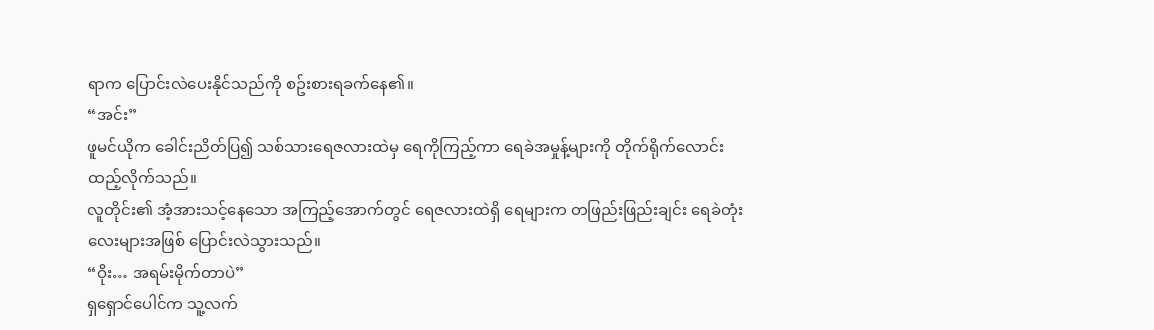ရာက ပြောင်းလဲပေးနိုင်သည်ကို စဥ်းစားရခက်နေ၏။
“အင်း”
ဖူမင်ယိုက ခေါင်းညိတ်ပြ၍ သစ်သားရေဇလားထဲမှ ရေကိုကြည့်ကာ ရေခဲအမှုန့်များကို တိုက်ရိုက်လောင်းထည့်လိုက်သည်။
လူတိုင်း၏ အံ့အားသင့်နေသော အကြည့်အောက်တွင် ရေဇလားထဲရှိ ရေများက တဖြည်းဖြည်းချင်း ရေခဲတုံးလေးများအဖြစ် ပြောင်းလဲသွားသည်။
“ဝိုး… အရမ်းမိုက်တာပဲ”
ရှရှောင်ပေါင်က သူ့လက်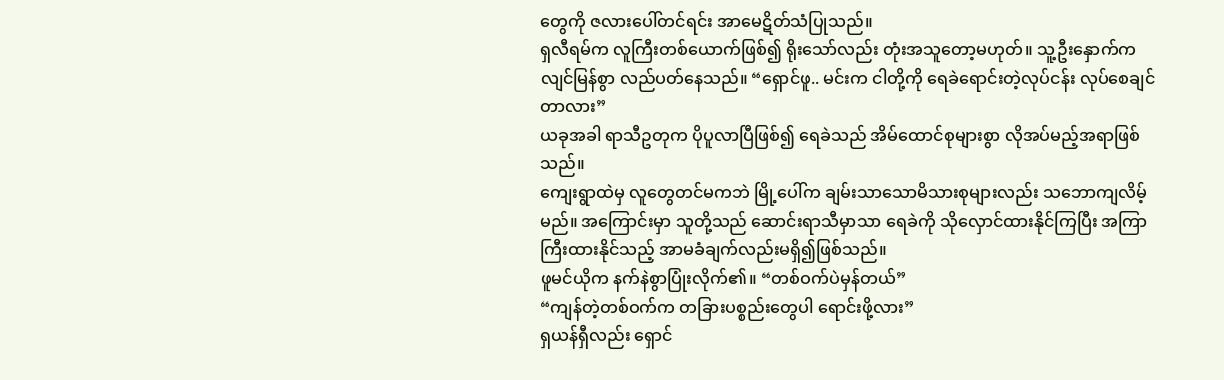တွေကို ဇလားပေါ်တင်ရင်း အာမေဋိတ်သံပြုသည်။
ရှလီရမ်က လူကြီးတစ်ယောက်ဖြစ်၍ ရိုးသော်လည်း တုံးအသူတော့မဟုတ်။ သူ့ဦးနှောက်က လျင်မြန်စွာ လည်ပတ်နေသည်။ “ရှောင်ဖူ.. မင်းက ငါတို့ကို ရေခဲရောင်းတဲ့လုပ်ငန်း လုပ်စေချင်တာလား”
ယခုအခါ ရာသီဥတုက ပိုပူလာပြီဖြစ်၍ ရေခဲသည် အိမ်ထောင်စုများစွာ လိုအပ်မည့်အရာဖြစ်သည်။
ကျေးရွာထဲမှ လူတွေတင်မကဘဲ မြို့ပေါ်က ချမ်းသာသောမိသားစုများလည်း သဘောကျလိမ့်မည်။ အကြောင်းမှာ သူတို့သည် ဆောင်းရာသီမှာသာ ရေခဲကို သိုလှောင်ထားနိုင်ကြပြီး အကြာကြီးထားနိုင်သည့် အာမခံချက်လည်းမရှိ၍ဖြစ်သည်။
ဖူမင်ယိုက နက်နဲစွာပြုံးလိုက်၏။ “တစ်ဝက်ပဲမှန်တယ်”
“ကျန်တဲ့တစ်ဝက်က တခြားပစ္စည်းတွေပါ ရောင်းဖို့လား”
ရှယန်ရှီလည်း ရှောင်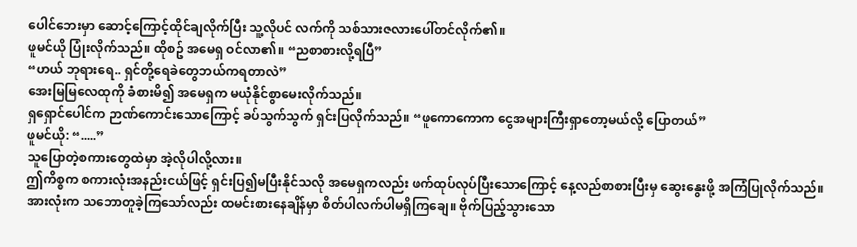ပေါင်ဘေးမှာ ဆောင့်ကြောင့်ထိုင်ချလိုက်ပြီး သူ့လိုပင် လက်ကို သစ်သားဇလားပေါ်တင်လိုက်၏။
ဖူမင်ယို ပြုံးလိုက်သည်။ ထိုစဥ် အမေရှ ဝင်လာ၏။ “ညစာစားလို့ရပြီ”
“ဟယ် ဘုရားရေ.. ရှင်တို့ရေခဲတွေဘယ်ကရတာလဲ”
အေးမြမြလေထုကို ခံစားမိ၍ အမေရှက မယုံနိုင်စွာမေးလိုက်သည်။
ရှရှောင်ပေါင်က ဉာဏ်ကောင်းသောကြောင့် ခပ်သွက်သွက် ရှင်းပြလိုက်သည်။ “ဖူကောကောက ငွေအများကြီးရှာတော့မယ်လို့ ပြောတယ်”
ဖူမင်ယို: “.....”
သူပြောတဲ့စကားတွေထဲမှာ အဲ့လိုပါလို့လား။
ဤကိစ္စက စကားလုံးအနည်းငယ်ဖြင့် ရှင်းပြ၍မပြီးနိုင်သလို အမေရှကလည်း ဖက်ထုပ်လုပ်ပြီးသောကြောင့် နေ့လည်စာစားပြီးမှ ဆွေးနွေးဖို့ အကြံပြုလိုက်သည်။
အားလုံးက သဘောတူခဲ့ကြသော်လည်း ထမင်းစားနေချိန်မှာ စိတ်ပါလက်ပါမရှိကြချေ။ ဗိုက်ပြည့်သွားသော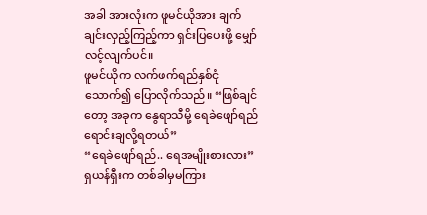အခါ အားလုံးက ဖူမင်ယိုအား ချက်ချင်းလှည့်ကြည့်ကာ ရှင်းပြပေးဖို့ မျှော်လင့်လျက်ပင်။
ဖူမင်ယိုက လက်ဖက်ရည်နှစ်ငုံသောက်၍ ပြောလိုက်သည်။ “ဖြစ်ချင်တော့ အခုက နွေရာသီမို့ ရေခဲဖျော်ရည် ရောင်းချလို့ရတယ်”
“ရေခဲဖျော်ရည်.. ရေအမျိုးစားလား”
ရှယန်ရှီးက တစ်ခါမှမကြား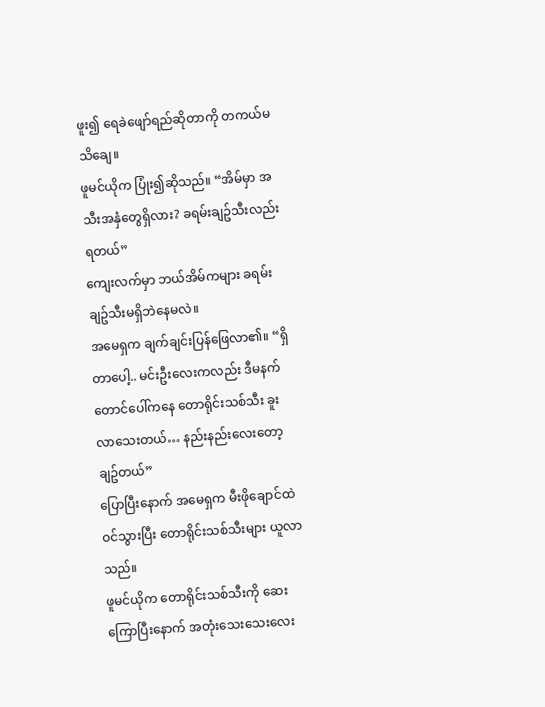ဖူး၍ ရေခဲဖျော်ရည်ဆိုတာကို တကယ်မသိချေ။
ဖူမင်ယိုက ပြုံး၍ဆိုသည်။ “အိမ်မှာ အသီးအနှံတွေရှိလား? ခရမ်းချဥ်သီးလည်းရတယ်”
ကျေးလက်မှာ ဘယ်အိမ်ကများ ခရမ်းချဥ်သီးမရှိဘဲနေမလဲ။
အမေရှက ချက်ချင်းပြန်ဖြေလာ၏။ “ရှိတာပေါ့.. မင်းဦးလေးကလည်း ဒီမနက် တောင်ပေါ်ကနေ တောရိုင်းသစ်သီး ခူးလာသေးတယ်… နည်းနည်းလေးတော့ချဥ်တယ်”
ပြောပြီးနောက် အမေရှက မီးဖိုချောင်ထဲဝင်သွားပြီး တောရိုင်းသစ်သီးများ ယူလာသည်။
ဖူမင်ယိုက တောရိုင်းသစ်သီးကို ဆေးကြောပြီးနောက် အတုံးသေးသေးလေး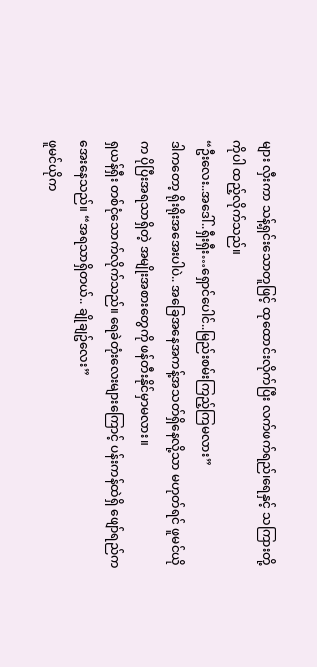များ လှီးကာ သန့်ရှင်းသောတူဖြင့် ထုထောင်းလိုက်ပြီး လက်ဖက်ရည်၊ရေနှင့် သကြားတို့ကိုပါ ထည့်လိုက်သည်။
“ဦးလေး..အဒေါ်..ရှီးရှီး…ရှောင်ပေါင်..မြည်းစမ်းကြည့်ကြမလား”
ဒါကတော့ ရိုးရိုးအအေးပါပဲ.. အခြေအနေအကန့်အသတ်ရှိနေလို့သာ မဟုတ်ရင် ဖူမင်ယိုက ပိုပြီးအရသာရှိတဲ့ အမျိုးအစားတွေကို ဖန်တီးနိုင်မှာမလား။
ရှယန်ရှီး တစ်ငုံသောက်လိုက်သည်။ ရေခဲတုံးလေးများကြောင့် ပန်းကန်ထဲရှိ ဖျော်ရည်က အေးနေသည်။ “အရသာရှိတယ်.. ချိုချဥ်လေး”
ဖူမင်ယိုက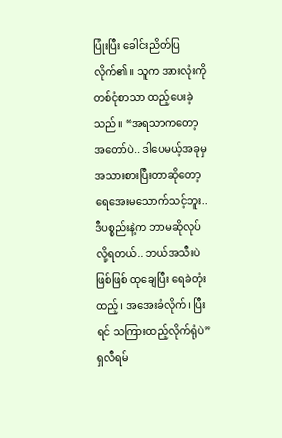ပြုံးပြီး ခေါင်းညိတ်ပြလိုက်၏။ သူက အားလုံးကို တစ်ငုံစာသာ ထည့်ပေးခဲ့သည်။ “အရသာကတော့ အတော်ပဲ.. ဒါပေမယ့်အခုမှ အသားစားပြီးတာဆိုတော့ ရေအေးမသောက်သင့်ဘူး.. ဒီပစ္စည်းနဲ့က ဘာမဆိုလုပ်လို့ရတယ်.. ဘယ်အသီးပဲဖြစ်ဖြစ် ထုချေပြီး ရေခဲတုံးထည့်၊ အအေးခံလိုက်၊ ပြီးရင် သကြားထည့်လိုက်ရုံပဲ”
ရှလီရမ်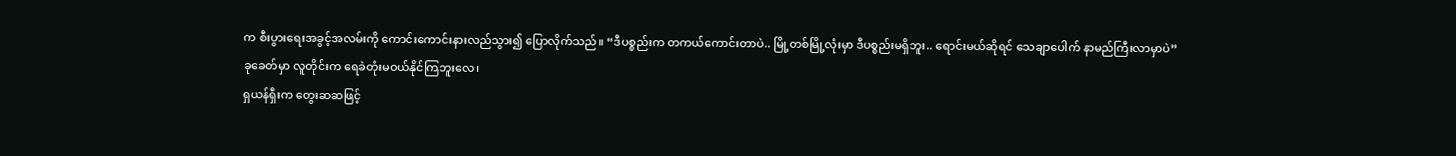က စီးပွားရေးအခွင့်အလမ်းကို ကောင်းကောင်းနားလည်သွား၍ ပြောလိုက်သည်။ “ဒီပစ္စည်းက တကယ်ကောင်းတာပဲ.. မြို့တစ်မြို့လုံးမှာ ဒီပစ္စည်းမရှိဘူး.. ရောင်းမယ်ဆိုရင် သေချာပေါက် နာမည်ကြီးလာမှာပဲ”
ခုခေတ်မှာ လူတိုင်းက ရေခဲတုံးမဝယ်နိုင်ကြဘူးလေ၊
ရှယန်ရှီးက တွေးဆဆဖြင့်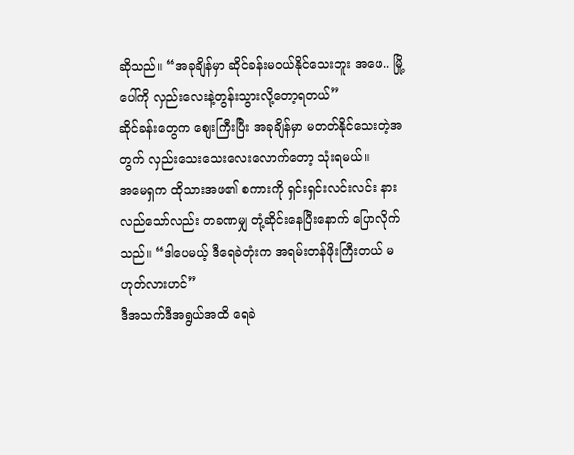ဆိုသည်။ “အခုချိန်မှာ ဆိုင်ခန်းမဝယ်နိုင်သေးဘူး အဖေ.. မြို့ပေါ်ကို လှည်းလေးနဲ့တွန်းသွားလို့တော့ရတယ်”
ဆိုင်ခန်းတွေက စျေးကြီးပြီး အခုချိန်မှာ မတတ်နိုင်သေးတဲ့အတွက် လှည်းသေးသေးလေးလောက်တော့ သုံးရမယ်။
အမေရှက ထိုသားအဖ၏ စကားကို ရှင်းရှင်းလင်းလင်း နားလည်သော်လည်း တခဏမျှ တုံ့ဆိုင်းနေပြီးနောက် ပြောလိုက်သည်။ “ဒါပေမယ့် ဒီရေခဲတုံးက အရမ်းတန်ဖိုးကြီးတယ် မဟုတ်လားဟင်”
ဒီအသက်ဒီအရွယ်အထိ ရေခဲ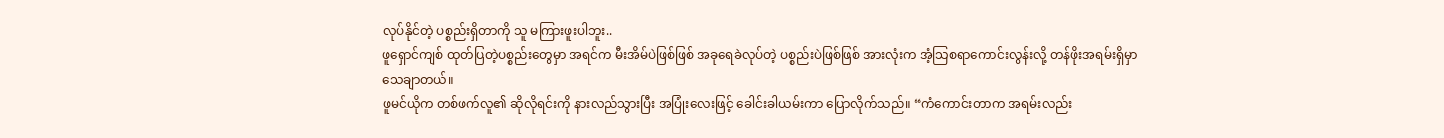လုပ်နိုင်တဲ့ ပစ္စည်းရှိတာကို သူ မကြားဖူးပါဘူး..
ဖူရှောင်ကျစ် ထုတ်ပြတဲ့ပစ္စည်းတွေမှာ အရင်က မီးအိမ်ပဲဖြစ်ဖြစ် အခုရေခဲလုပ်တဲ့ ပစ္စည်းပဲဖြစ်ဖြစ် အားလုံးက အံ့သြစရာကောင်းလွန်းလို့ တန်ဖိုးအရမ်းရှိမှာသေချာတယ်။
ဖူမင်ယိုက တစ်ဖက်လူ၏ ဆိုလိုရင်းကို နားလည်သွားပြီး အပြုံးလေးဖြင့် ခေါင်းခါယမ်းကာ ပြောလိုက်သည်။ “ကံကောင်းတာက အရမ်းလည်း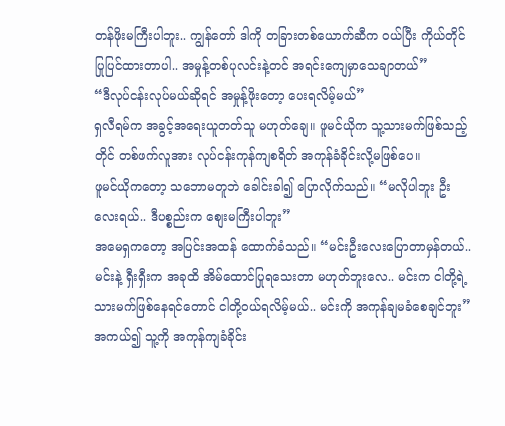တန်ဖိုးမကြီးပါဘူး.. ကျွန်တော် ဒါကို တခြားတစ်ယောက်ဆီက ဝယ်ပြီး ကိုယ်တိုင်ပြုပြင်ထားတာပါ.. အမှုန့်တစ်ပုလင်းနဲ့တင် အရင်းကျေမှာသေချာတယ်”
“ဒီလုပ်ငန်းလုပ်မယ်ဆိုရင် အမှုန့်ဖိုးတော့ ပေးရလိမ့်မယ်”
ရှလီရမ်က အခွင့်အရေးယူတတ်သူ မဟုတ်ချေ။ ဖူမင်ယိုက သူ့သားမက်ဖြစ်သည့်တိုင် တစ်ဖက်လူအား လုပ်ငန်းကုန်ကျစရိတ် အကုန်ခံခိုင်းလို့မဖြစ်ပေ။
ဖူမင်ယိုကတော့ သဘောမတူဘဲ ခေါင်းခါ၍ ပြောလိုက်သည်။ “မလိုပါဘူး ဦးလေးရယ်.. ဒီပစ္စည်းက စျေးမကြီးပါဘူး”
အမေရှကတော့ အပြင်းအထန် ထောက်ခံသည်။ “မင်းဦးလေးပြောတာမှန်တယ်.. မင်းနဲ့ ရှီးရှီးက အခုထိ အိမ်ထောင်ပြုရသေးတာ မဟုတ်ဘူးလေ.. မင်းက ငါတို့ရဲ့ သားမက်ဖြစ်နေရင်တောင် ငါတို့ဝယ်ရလိမ့်မယ်.. မင်းကို အကုန်ချမခံစေချင်ဘူး”
အကယ်၍ သူ့ကို အကုန်ကျခံခိုင်း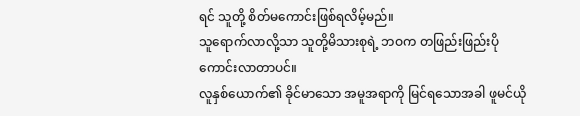ရင် သူတို့ စိတ်မကောင်းဖြစ်ရလိမ့်မည်။
သူရောက်လာလို့သာ သူတို့မိသားစုရဲ့ ဘဝက တဖြည်းဖြည်းပိုကောင်းလာတာပင်။
လူနှစ်ယောက်၏ ခိုင်မာသော အမူအရာကို မြင်ရသောအခါ ဖူမင်ယို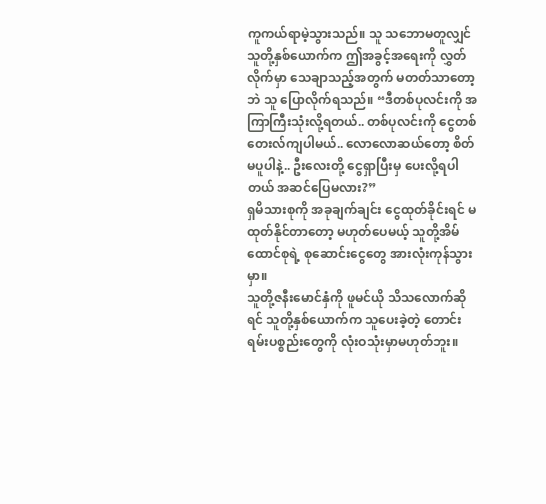ကူကယ်ရာမဲ့သွားသည်။ သူ သဘောမတူလျှင် သူတို့နှစ်ယောက်က ဤအခွင့်အရေးကို လွှတ်လိုက်မှာ သေချာသည့်အတွက် မတတ်သာတော့ဘဲ သူ ပြောလိုက်ရသည်။ “ဒီတစ်ပုလင်းကို အကြာကြီးသုံးလို့ရတယ်.. တစ်ပုလင်းကို ငွေတစ်တေးလ်ကျပါမယ်.. လောလောဆယ်တော့ စိတ်မပူပါနဲ့.. ဦးလေးတို့ ငွေရှာပြီးမှ ပေးလို့ရပါတယ် အဆင်ပြေမလား?”
ရှမိသားစုကို အခုချက်ချင်း ငွေထုတ်ခိုင်းရင် မထုတ်နိုင်တာတော့ မဟုတ်ပေမယ့် သူတို့အိမ်ထောင်စုရဲ့ စုဆောင်းငွေတွေ အားလုံးကုန်သွားမှာ။
သူတို့ဇနီးမောင်နှံကို ဖူမင်ယို သိသလောက်ဆိုရင် သူတို့နှစ်ယောက်က သူပေးခဲ့တဲ့ တောင်းရမ်းပစ္စည်းတွေကို လုံးဝသုံးမှာမဟုတ်ဘူး။